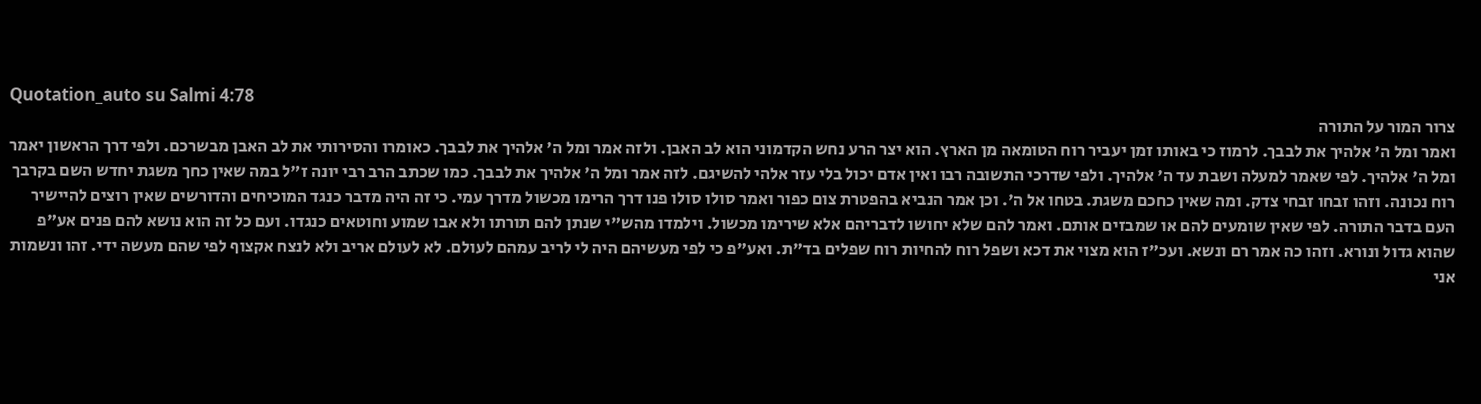Quotation_auto su Salmi 4:78
צרור המור על התורה
ואמר ומל ה' אלהיך את לבבך. לרמוז כי באותו זמן יעביר רוח הטומאה מן הארץ. הוא יצר הרע נחש הקדמוני הוא לב האבן. ולזה אמר ומל ה' אלהיך את לבבך. כאומרו והסירותי את לב האבן מבשרכם. ולפי דרך הראשון יאמר ומל ה' אלהיך. לפי שאמר למעלה ושבת עד ה' אלהיך. ולפי שדרכי התשובה רבו ואין אדם יכול בלי עזר אלהי להשיגם. לזה אמר ומל ה' אלהיך את לבבך. כמו שכתב הרב רבי יונה ז"ל במה שאין כחך משגת יחדש השם בקרבך רוח נכונה. וזהו זבחו זבחי צדק. ומה שאין כחכם משגת. בטחו אל ה'. וכן אמר הנביא בהפטרת צום כפור ואמר סולו סולו פנו דרך הרימו מכשול מדרך עמי. כי זה היה מדבר כנגד המוכיחים והדורשים שאין רוצים להיישיר העם בדבר התורה. לפי שאין שומעים להם או שמבזים אותם. ואמר להם שלא יחושו לדבריהם אלא שירימו מכשול. וילמדו מהש"י שנתן להם תורתו ולא אבו שמוע וחוטאים כנגדו. ועם כל זה הוא נושא להם פנים אע"פ שהוא גדול ונורא. וזהו כה אמר רם ונשא. ועכ"ז הוא מצוי את דכא ושפל רוח להחיות רוח שפלים בד"ת. ואע"פ כי לפי מעשיהם היה לי לריב עמהם לעולם. לא לעולם אריב ולא לנצח אקצוף לפי שהם מעשה ידי. זהו ונשמות אני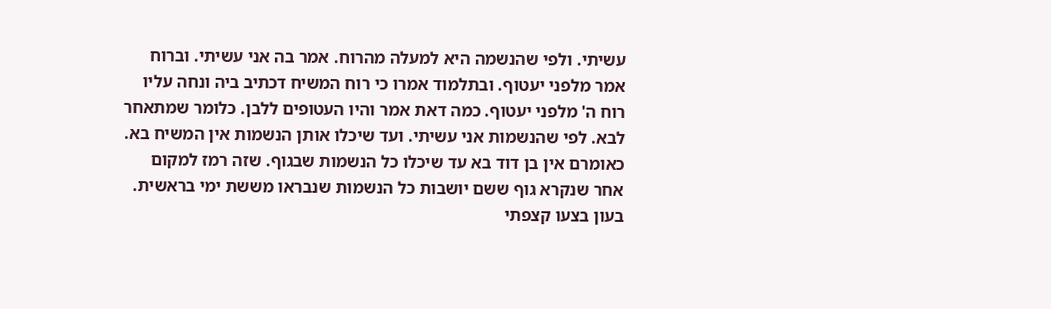עשיתי. ולפי שהנשמה היא למעלה מהרוח. אמר בה אני עשיתי. וברוח אמר מלפני יעטוף. ובתלמוד אמרו כי רוח המשיח דכתיב ביה ונחה עליו רוח ה' מלפני יעטוף. כמה דאת אמר והיו העטופים ללבן. כלומר שמתאחר לבא. לפי שהנשמות אני עשיתי. ועד שיכלו אותן הנשמות אין המשיח בא. כאומרם אין בן דוד בא עד שיכלו כל הנשמות שבגוף. שזה רמז למקום אחר שנקרא גוף ששם יושבות כל הנשמות שנבראו מששת ימי בראשית. בעון בצעו קצפתי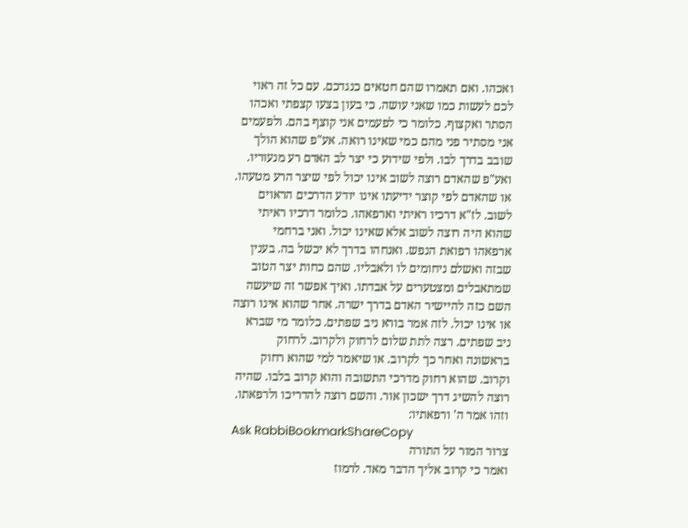ואכהו. ואם תאמרו שהם חטאים כנגדכם. עם כל זה ראוי לכם לעשות כמו שאני עושה. כי בעון בצעו קצפתי ואכהו הסתר ואקצוף. כלומר כי לפעמים אני קוצף בהם. ולפעמים אני מסתיר פני מהם כמי שאינו רואה. אע"פ שהוא הולך שובב בדרך לבו. ולפי שידוע כי יצר לב האדם רע מנעוריו. ואע"פ שהאדם רוצה לשוב אינו יכול לפי שיצר הרע מטעהו. או שהאדם לפי קוצר ידיעתו אינו יודע הדרכים הראוים לשוב. לז"א דרכיו ראיתי וארפאהו. כלומר דרכיו ראיתי שהוא היה רוצה לשוב אלא שאינו יכול. ואני ברחמי ארפאהו רפואת הנפש. ואנחהו בדרך לא יכשל בה. בענין שבזה ואשלם ניחומים לו ולאבליו. שהם כחות יצר הטוב שמתאבלים ומצטערים על אבדתו. ואיך אפשר זה שיעשה השם כזה להיישיר האדם בדרך ישרה. אחר שהוא אינו רוצה או אינו יכול. לזה אמר בורא ניב שפתים. כלומר מי שברא ניב שפתים. רצה לתת שלום לרחוק ולקרוב. לרחוק בראשונה ואחר כך לקרוב. או שיאמר למי שהוא רחוק וקרוב. שהוא רחוק מדרכי התשובה והוא קרוב בלבו. שהיה רוצה להשיג דרך ישכון אור. והשם רוצה להדריכו ולרפאתו. וזהו אמר ה' ורפאתיו:
Ask RabbiBookmarkShareCopy
צרור המור על התורה
ואמר כי קרוב אליך הדבר מאד. לרמוז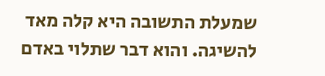שמעלת התשובה היא קלה מאד להשיגה. והוא דבר שתלוי באדם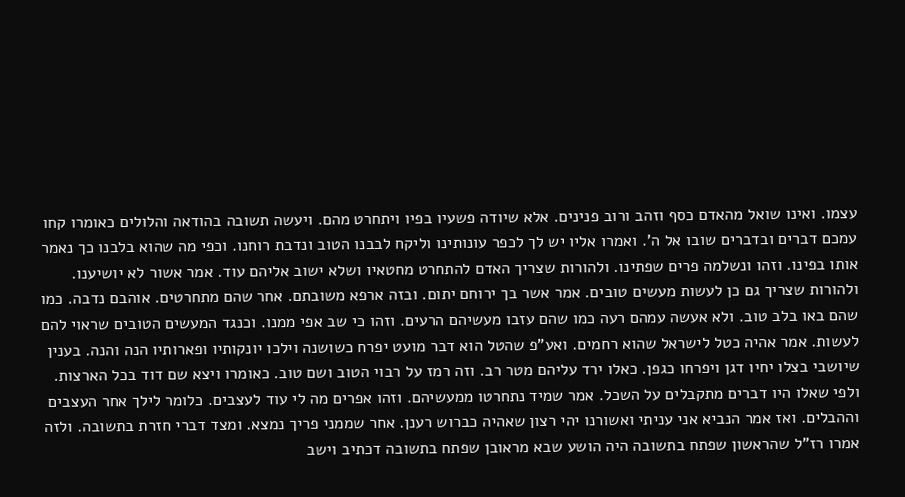עצמו. ואינו שואל מהאדם כסף וזהב ורוב פנינים. אלא שיודה פשעיו בפיו ויתחרט מהם. ויעשה תשובה בהודאה והלולים כאומרו קחו עמכם דברים ובדברים שובו אל ה'. ואמרו אליו יש לך לכפר עונותינו וליקח לבבנו הטוב ונדבת רוחנו. וכפי מה שהוא בלבנו כך נאמר אותו בפינו. וזהו ונשלמה פרים שפתינו. ולהורות שצריך האדם להתחרט מחטאיו ושלא ישוב אליהם עוד. אמר אשור לא יושיענו. ולהורות שצריך גם כן לעשות מעשים טובים. אמר אשר בך ירוחם יתום. ובזה ארפא משובתם. אחר שהם מתחרטים. אוהבם נדבה. כמו שהם באו בלב טוב. ולא אעשה עמהם רעה כמו שהם עזבו מעשיהם הרעים. וזהו כי שב אפי ממנו. וכנגד המעשים הטובים שראוי להם לעשות. אמר אהיה כטל לישראל שהוא רחמים. ואע"פ שהטל הוא דבר מועט יפרח כשושנה וילכו יונקותיו ופארותיו הנה והנה. בענין שיושבי בצלו יחיו דגן ויפרחו כגפן. כאלו ירד עליהם מטר רב. וזה רמז על רבוי הטוב ושם טוב. כאומרו ויצא שם דוד בכל הארצות. ולפי שאלו היו דברים מתקבלים על השכל. אמר שמיד נתחרטו ממעשיהם. וזהו אפרים מה לי עוד לעצבים. כלומר לילך אחר העצבים וההבלים. ואז אמר הנביא אני עניתי ואשורנו יהי רצון שאהיה כברוש רענן. אחר שממני פריך נמצא. ומצד דברי חזרת בתשובה. ולזה אמרו רז"ל שהראשון שפתח בתשובה היה הושע שבא מראובן שפתח בתשובה דכתיב וישב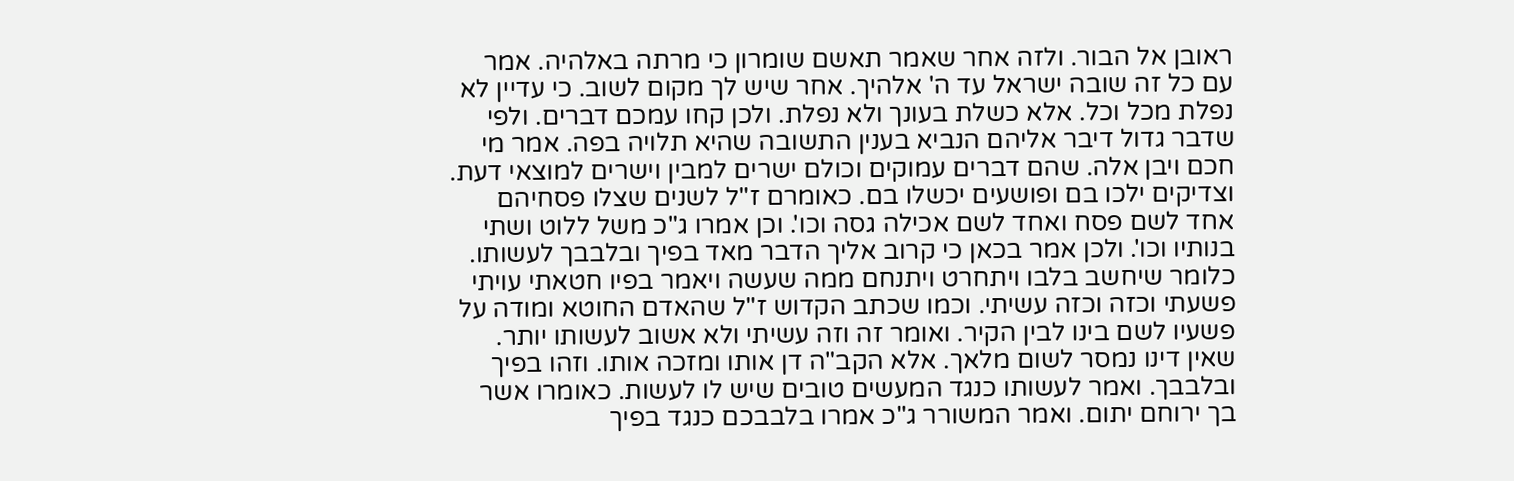ראובן אל הבור. ולזה אחר שאמר תאשם שומרון כי מרתה באלהיה. אמר עם כל זה שובה ישראל עד ה' אלהיך. אחר שיש לך מקום לשוב. כי עדיין לא נפלת מכל וכל. אלא כשלת בעונך ולא נפלת. ולכן קחו עמכם דברים. ולפי שדבר גדול דיבר אליהם הנביא בענין התשובה שהיא תלויה בפה. אמר מי חכם ויבן אלה. שהם דברים עמוקים וכולם ישרים למבין וישרים למוצאי דעת. וצדיקים ילכו בם ופושעים יכשלו בם. כאומרם ז"ל לשנים שצלו פסחיהם אחד לשם פסח ואחד לשם אכילה גסה וכו'. וכן אמרו ג"כ משל ללוט ושתי בנותיו וכו'. ולכן אמר בכאן כי קרוב אליך הדבר מאד בפיך ובלבבך לעשותו. כלומר שיחשב בלבו ויתחרט ויתנחם ממה שעשה ויאמר בפיו חטאתי עויתי פשעתי וכזה וכזה עשיתי. וכמו שכתב הקדוש ז"ל שהאדם החוטא ומודה על פשעיו לשם בינו לבין הקיר. ואומר זה וזה עשיתי ולא אשוב לעשותו יותר. שאין דינו נמסר לשום מלאך. אלא הקב"ה דן אותו ומזכה אותו. וזהו בפיך ובלבבך. ואמר לעשותו כנגד המעשים טובים שיש לו לעשות. כאומרו אשר בך ירוחם יתום. ואמר המשורר ג"כ אמרו בלבבכם כנגד בפיך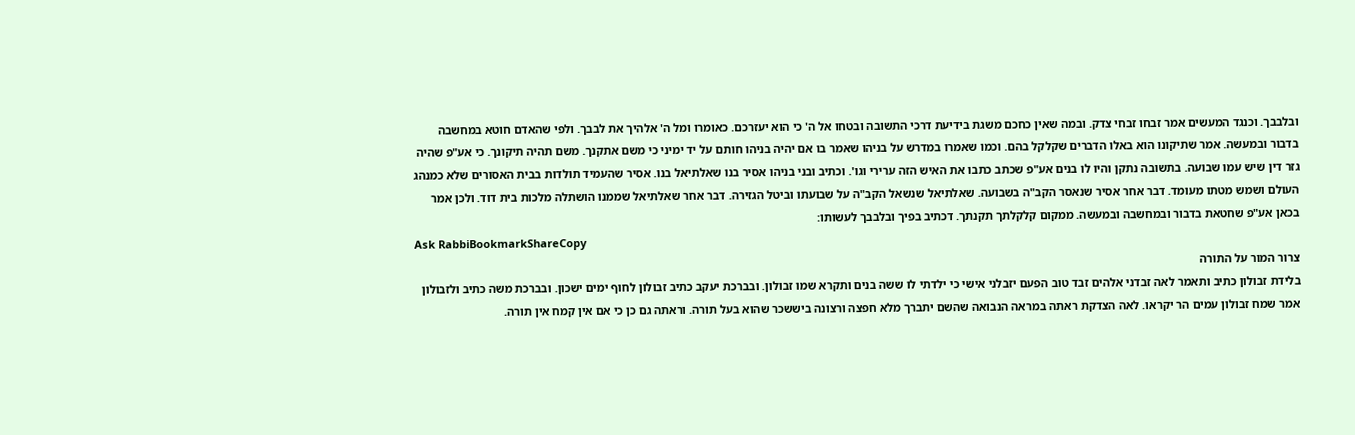ובלבבך. וכנגד המעשים אמר זבחו זבחי צדק. ובמה שאין כחכם משגת בידיעת דרכי התשובה ובטחו אל ה' כי הוא יעזרכם. כאומרו ומל ה' אלהיך את לבבך. ולפי שהאדם חוטא במחשבה בדבור ובמעשה. אמר שתיקונו הוא באלו הדברים שקלקל בהם. וכמו שאמרו במדרש על בניהו שאמר בו אם יהיה בניהו חותם על יד ימיני כי משם אתקנך. משם תהיה תיקונך. כי אע"פ שהיה גזר דין שיש עמו שבועה. בתשובה נתקן והיו לו בנים אע"פ שכתב כתבו את האיש הזה ערירי וגו'. וכתיב ובני בניהו אסיר בנו שאלתיאל בנו. אסיר שהעמיד תולדות בבית האסורים שלא כמנהג העולם ושמש מטתו מעומד. דבר אחר אסיר שנאסר הקב"ה בשבועה. שאלתיאל שנשאל הקב"ה על שבועתו וביטל הגזירה. דבר אחר שאלתיאל שממנו הושתלה מלכות בית דוד. ולכן אמר בכאן אע"פ שחטאת בדבור ובמחשבה ובמעשה. ממקום קלקלתך תקנתך. דכתיב בפיך ובלבבך לעשותו:
Ask RabbiBookmarkShareCopy
צרור המור על התורה
בלידת זבולון כתיב ותאמר לאה זבדני אלהים זבד טוב הפעם יזבלני אישי כי ילדתי לו ששה בנים ותקרא שמו זבולון. ובברכת יעקב כתיב זבולון לחוף ימים ישכון. ובברכת משה כתיב ולזבולון אמר שמח זבולון עמים הר יקראו. לאה הצדקת ראתה במראה הנבואה שהשם יתברך מלא חפצה ורצונה ביששכר שהוא בעל תורה. וראתה גם כן כי אם אין קמח אין תורה.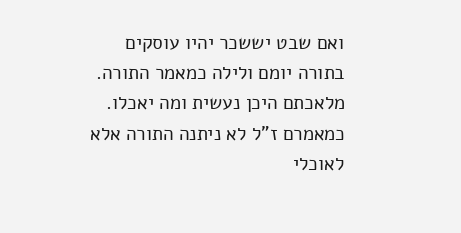ואם שבט יששכר יהיו עוסקים בתורה יומם ולילה כמאמר התורה. מלאכתם היכן נעשית ומה יאכלו. כמאמרם ז"ל לא ניתנה התורה אלא לאוכלי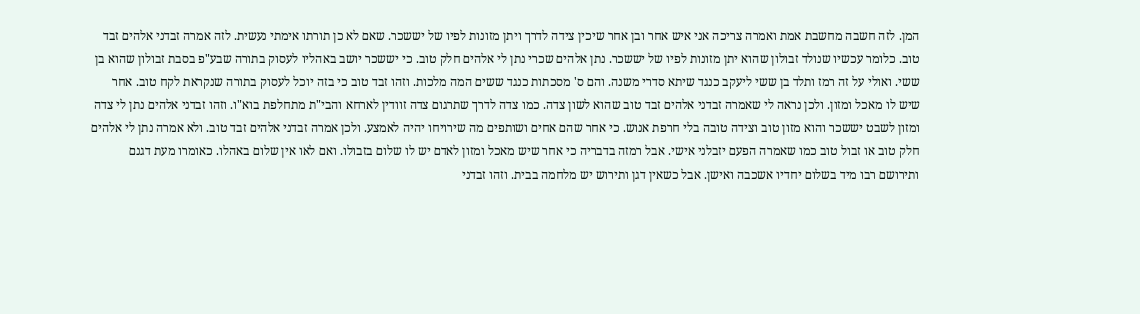המן. לזה חשבה מחשבת אמת ואמרה צריכה אני איש אחר ובן אחר שיכין צידה לדרך ויתן מזונות לפיו של יששכר. שאם לא כן תורתו אימתי נעשית. לזה אמרה זבדני אלהים זבד טוב. כלומר עכשיו שנולד זבולון שהוא יתן מזונות לפיו של יששכר. נתן אלהים שכרי נתן לי אלהים חלק טוב. כי יששכר יושב באהליו לעסוק בתורה שבע"פ בסבת זבולון שהוא בן ששי. ואולי על זה רמז ותלד בן ששי ליעקב כנגד שיתא סדרי משנה. והם ס' מסכתות כנגד ששים המה מלכות. וזהו זבד טוב כי בזה יוכל לעסוק בתורה שנקראת לקח טוב. אחר שיש לו מאכל ומזון. ולכן נראה לי שאמרה זבדני אלהים זבד טוב שהוא לשון צדה. כמו צדה לדרך שתרגום צדה זוודין לארחא והבי"ת מתחלפת בוא"ו. וזהו זבדני אלהים נתן לי צדה ומזון לשבט יששכר והוא מזון טוב וצידה טובה בלי חרפת אנוש. כי אחר שהם אחים ושותפים מה שירויחו יהיה לאמצע. ולכן אמרה זבדני אלהים זבד טוב. ולא אמרה נתן לי אלהים חלק טוב או זבול טוב כמו שאמרה הפעם יזבלני אישי. אבל רמזה בדבריה כי אחר שיש מאכל ומזון לאדם יש לו שלום בזבולו. ואם לאו אין שלום באהלו. כאומרו מעת דגנם ותירושם רבו מיד בשלום יחדיו אשכבה ואישן. אבל כשאין דגן ותירוש יש מלחמה בבית. וזהו זבדני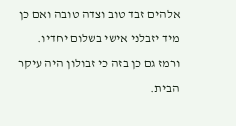אלהים זבד טוב וצדה טובה ואם כן מיד יזבלני אישי בשלום יחדיו. ורמז גם כן בזה כי זבולון היה עיקר הבית.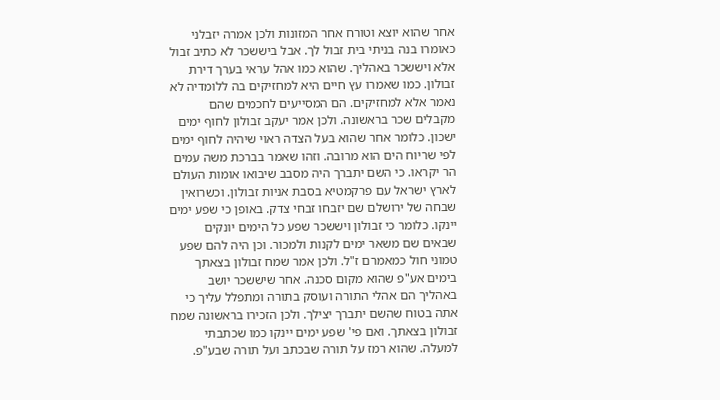אחר שהוא יוצא וטורח אחר המזונות ולכן אמרה יזבלני כאומרו בנה בניתי בית זבול לך. אבל ביששכר לא כתיב זבול אלא ויששכר באהליך. שהוא כמו אהל עראי בערך דירת זבולון. כמו שאמרו עץ חיים היא למחזיקים בה ללומדיה לא נאמר אלא למחזיקים. הם המסייעים לחכמים שהם מקבלים שכר בראשונה. ולכן אמר יעקב זבולון לחוף ימים ישכון. כלומר אחר שהוא בעל הצדה ראוי שיהיה לחוף ימים לפי שריוח הים הוא מרובה. וזהו שאמר בברכת משה עמים הר יקראו. כי השם יתברך היה מסבב שיבואו אומות העולם לארץ ישראל עם פרקמטיא בסבת אניות זבולון. וכשרואין שבחה של ירושלם שם יזבחו זבחי צדק. באופן כי שפע ימים יינקו. כלומר כי זבולון ויששכר שפע כל הימים יונקים שבאים שם משאר ימים לקנות ולמכור. וכן היה להם שפע טמוני חול כמאמרם ז"ל. ולכן אמר שמח זבולון בצאתך בימים אע"פ שהוא מקום סכנה. אחר שיששכר יושב באהליך הם אהלי התורה ועוסק בתורה ומתפלל עליך כי אתה בטוח שהשם יתברך יצילך. ולכן הזכירו בראשונה שמח זבולון בצאתך. ואם פי' שפע ימים יינקו כמו שכתבתי למעלה. שהוא רמז על תורה שבכתב ועל תורה שבע"פ.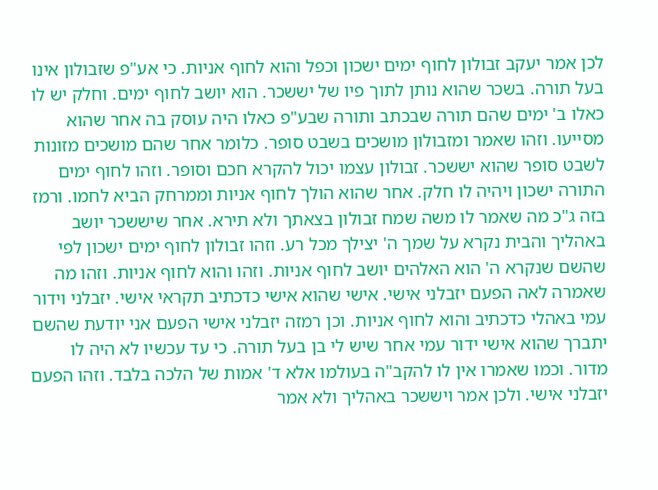לכן אמר יעקב זבולון לחוף ימים ישכון וכפל והוא לחוף אניות. כי אע"פ שזבולון אינו בעל תורה. בשכר שהוא נותן לתוך פיו של יששכר. הוא יושב לחוף ימים. וחלק יש לו כאלו ב' ימים שהם תורה שבכתב ותורה שבע"פ כאלו היה עוסק בה אחר שהוא מסייעו. וזהו שאמר ומזבולון מושכים בשבט סופר. כלומר אחר שהם מושכים מזונות לשבט סופר שהוא יששכר. זבולון עצמו יכול להקרא חכם וסופר. וזהו לחוף ימים התורה ישכון ויהיה לו חלק. אחר שהוא הולך לחוף אניות וממרחק הביא לחמו. ורמז בזה ג"כ מה שאמר לו משה שמח זבולון בצאתך ולא תירא. אחר שיששכר יושב באהליך והבית נקרא על שמך ה' יצילך מכל רע. וזהו זבולון לחוף ימים ישכון לפי שהשם שנקרא ה' הוא האלהים יושב לחוף אניות. וזהו והוא לחוף אניות. וזהו מה שאמרה לאה הפעם יזבלני אישי. אישי שהוא אישי כדכתיב תקראי אישי. יזבלני וידור עמי באהלי כדכתיב והוא לחוף אניות. וכן רמזה יזבלני אישי הפעם אני יודעת שהשם יתברך שהוא אישי ידור עמי אחר שיש לי בן בעל תורה. כי עד עכשיו לא היה לו מדור. וכמו שאמרו אין לו להקב"ה בעולמו אלא ד' אמות של הלכה בלבד. וזהו הפעם יזבלני אישי. ולכן אמר ויששכר באהליך ולא אמר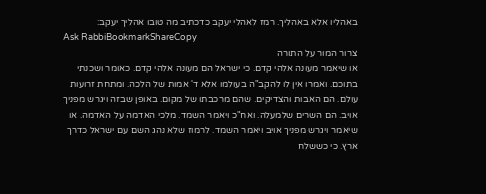באהליו אלא באהליך. רמז לאהלי יעקב כדכתיב מה טובו אהליך יעקב:
Ask RabbiBookmarkShareCopy
צרור המור על התורה
או שיאמר מעונה אלהי קדם. כי ישראל הם מעונה אלהי קדם. כאומר ושכנתי בתוכם. ואמרו אין לו להקב"ה בעולמו אלא ד' אמות של הלכה. ומתחת זרועות עולם. הם האבות והצדיקים. שהם מרכבתו של מקום. באופן שבזה ויגרש מפניך אויב. הם השרים שלמעלה. ואח"כ ויאמר השמד. מלכי האדמה על האדמה. או שיאמר ויגרש מפניך אויב ויאמר השמד. לרמוז שלא נהג השם עם ישראל כדרך ארץ. כי כששלח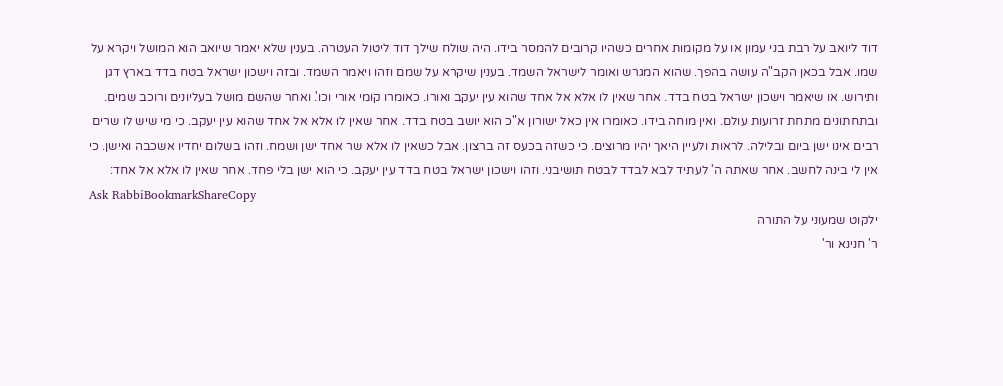דוד ליואב על רבת בני עמון או על מקומות אחרים כשהיו קרובים להמסר בידו. היה שולח שילך דוד ליטול העטרה. בענין שלא יאמר שיואב הוא המושל ויקרא על שמו. אבל בכאן הקב"ה עושה בהפך. שהוא המגרש ואומר לישראל השמד. בענין שיקרא על שמם וזהו ויאמר השמד. ובזה וישכון ישראל בטח בדד בארץ דגן ותירוש. או שיאמר וישכון ישראל בטח בדד. אחר שאין לו אלא אל אחד שהוא עין יעקב ואורו. כאומרו קומי אורי וכו'. ואחר שהשם מושל בעליונים ורוכב שמים. ובתחתונים מתחת זרועות עולם. ואין מוחה בידו. כאומרו אין כאל ישורון א"כ הוא יושב בטח בדד. אחר שאין לו אלא אל אחד שהוא עין יעקב. כי מי שיש לו שרים רבים אינו ישן ביום ובלילה. לראות ולעיין היאך יהיו מרוצים. כי כשזה בכעס זה ברצון. אבל כשאין לו אלא שר אחד ישן ושמח. וזהו בשלום יחדיו אשכבה ואישן. כי אין לי בינה לחשב. אחר שאתה ה' לעתיד לבא לבדד לבטח תושיבני. וזהו וישכון ישראל בטח בדד עין יעקב. כי הוא ישן בלי פחד. אחר שאין לו אלא אל אחד:
Ask RabbiBookmarkShareCopy
ילקוט שמעוני על התורה
ר' חנינא ור'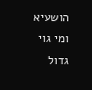הושעיא ומי גוי גדול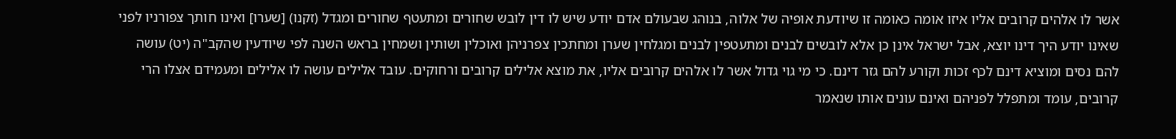אשר לו אלהים קרובים אליו איזו אומה כאומה זו שיודעת אופיה של אלוה, בנוהג שבעולם אדם יודע שיש לו דין לובש שחורים ומתעטף שחורים ומגדל (זקנו) [שערו] ואינו חותך צפורניו לפני שאינו יודע היך דינו יוצא, אבל ישראל אינן כן אלא לובשים לבנים ומתעטפין לבנים ומגלחין שערן ומחתכין צפרניהן ואוכלין ושותין ושמחין בראש השנה לפי שיודעין שהקב"ה (יט) עושה להם נסים ומוציא דינם לכף זכות וקורע להם גזר דינם. כי מי גוי גדול אשר לו אלהים קרובים אליו, את מוצא אלילים קרובים ורחוקים. עובד אלילים עושה לו אלילים ומעמידם אצלו הרי קרובים, עומד ומתפלל לפניהם ואינם עונים אותו שנאמר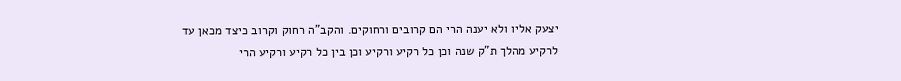יצעק אליו ולא יענה הרי הם קרובים ורחוקים. והקב"ה רחוק וקרוב כיצד מכאן עד לרקיע מהלך ת"ק שנה וכן כל רקיע ורקיע וכן בין כל רקיע ורקיע הרי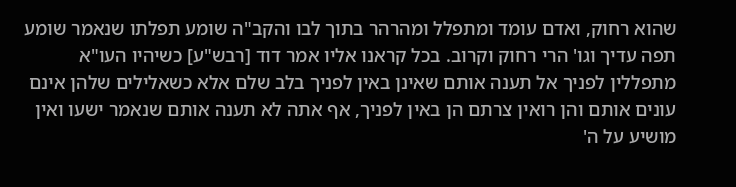שהוא רחוק, ואדם עומד ומתפלל ומהרהר בתוך לבו והקב"ה שומע תפלתו שנאמר שומע תפה עדיך וגו' הרי רחוק וקרוב. בכל קראנו אליו אמר דוד [רבש"ע] כשיהיו העו"א מתפללין לפניך אל תענה אותם שאינן באין לפניך בלב שלם אלא כשאלילים שלהן אינם עונים אותם והן רואין צרתם הן באין לפניך, אף אתה לא תענה אותם שנאמר ישעו ואין מושיע על ה'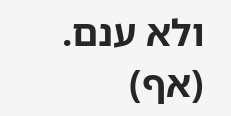ולא ענם. (אף)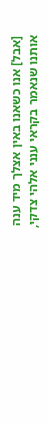[אבל] אנו כשאנו באין אצלך מיד ענה אותנו שנאמר בקראי ענני אלהי צדקי,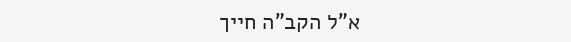א"ל הקב"ה חייך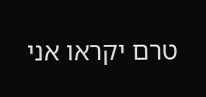טרם יקראו אני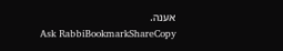אענה.
Ask RabbiBookmarkShareCopy